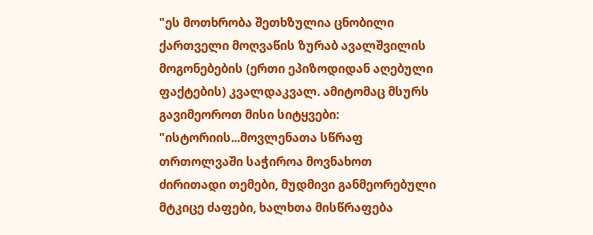"ეს მოთხრობა შეთხზულია ცნობილი ქართველი მოღვაწის ზურაბ ავალშვილის მოგონებების (ერთი ეპიზოდიდან აღებული ფაქტების) კვალდაკვალ. ამიტომაც მსურს გავიმეოროთ მისი სიტყვები: "ისტორიის...მოვლენათა სწრაფ თრთოლვაში საჭიროა მოვნახოთ ძირითადი თემები, მუდმივი განმეორებული მტკიცე ძაფები, ხალხთა მისწრაფება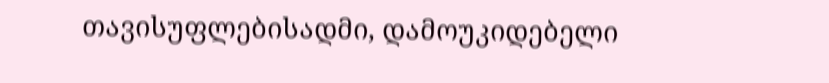თავისუფლებისადმი, დამოუკიდებელი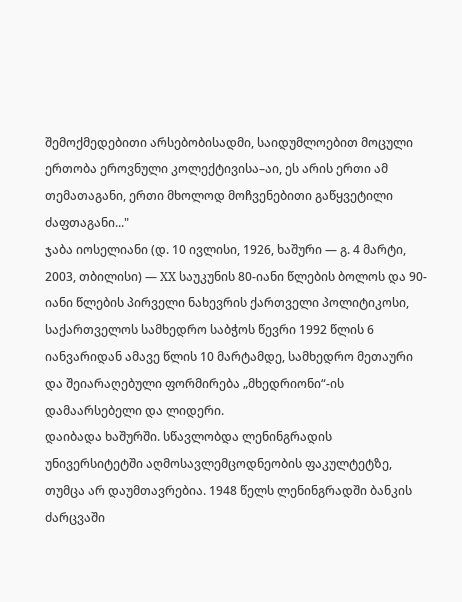შემოქმედებითი არსებობისადმი, საიდუმლოებით მოცული ერთობა ეროვნული კოლექტივისა–აი, ეს არის ერთი ამ თემათაგანი, ერთი მხოლოდ მოჩვენებითი გაწყვეტილი ძაფთაგანი..."
ჯაბა იოსელიანი (დ. 10 ივლისი, 1926, ხაშური — გ. 4 მარტი, 2003, თბილისი) — XX საუკუნის 80-იანი წლების ბოლოს და 90-იანი წლების პირველი ნახევრის ქართველი პოლიტიკოსი, საქართველოს სამხედრო საბჭოს წევრი 1992 წლის 6 იანვარიდან ამავე წლის 10 მარტამდე, სამხედრო მეთაური და შეიარაღებული ფორმირება „მხედრიონი“-ის დამაარსებელი და ლიდერი.
დაიბადა ხაშურში. სწავლობდა ლენინგრადის უნივერსიტეტში აღმოსავლემცოდნეობის ფაკულტეტზე, თუმცა არ დაუმთავრებია. 1948 წელს ლენინგრადში ბანკის ძარცვაში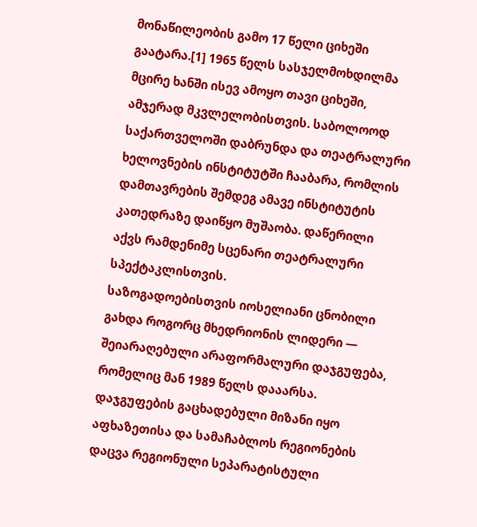მონაწილეობის გამო 17 წელი ციხეში გაატარა.[1] 1965 წელს სასჯელმოხდილმა მცირე ხანში ისევ ამოყო თავი ციხეში, ამჯერად მკვლელობისთვის. საბოლოოდ საქართველოში დაბრუნდა და თეატრალური ხელოვნების ინსტიტუტში ჩააბარა, რომლის დამთავრების შემდეგ ამავე ინსტიტუტის კათედრაზე დაიწყო მუშაობა. დაწერილი აქვს რამდენიმე სცენარი თეატრალური სპექტაკლისთვის.
საზოგადოებისთვის იოსელიანი ცნობილი გახდა როგორც მხედრიონის ლიდერი — შეიარაღებული არაფორმალური დაჯგუფება, რომელიც მან 1989 წელს დააარსა. დაჯგუფების გაცხადებული მიზანი იყო აფხაზეთისა და სამაჩაბლოს რეგიონების დაცვა რეგიონული სეპარატისტული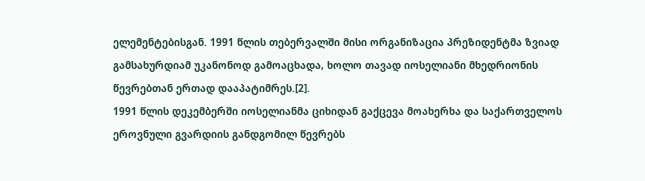ელემენტებისგან. 1991 წლის თებერვალში მისი ორგანიზაცია პრეზიდენტმა ზვიად გამსახურდიამ უკანონოდ გამოაცხადა, ხოლო თავად იოსელიანი მხედრიონის წევრებთან ერთად დააპატიმრეს.[2].
1991 წლის დეკემბერში იოსელიანმა ციხიდან გაქცევა მოახერხა და საქართველოს ეროვნული გვარდიის განდგომილ წევრებს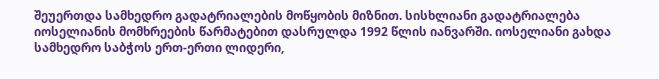შეუერთდა სამხედრო გადატრიალების მოწყობის მიზნით. სისხლიანი გადატრიალება იოსელიანის მომხრეების წარმატებით დასრულდა 1992 წლის იანვარში. იოსელიანი გახდა სამხედრო საბჭოს ერთ-ერთი ლიდერი,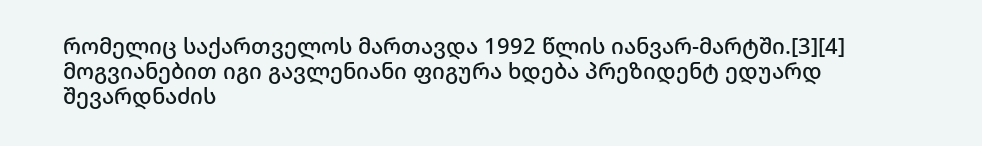რომელიც საქართველოს მართავდა 1992 წლის იანვარ-მარტში.[3][4] მოგვიანებით იგი გავლენიანი ფიგურა ხდება პრეზიდენტ ედუარდ შევარდნაძის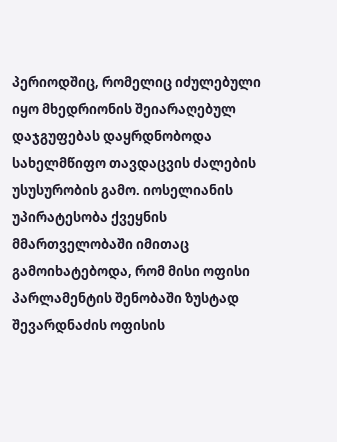პერიოდშიც, რომელიც იძულებული იყო მხედრიონის შეიარაღებულ დაჯგუფებას დაყრდნობოდა სახელმწიფო თავდაცვის ძალების უსუსურობის გამო. იოსელიანის უპირატესობა ქვეყნის მმართველობაში იმითაც გამოიხატებოდა, რომ მისი ოფისი პარლამენტის შენობაში ზუსტად შევარდნაძის ოფისის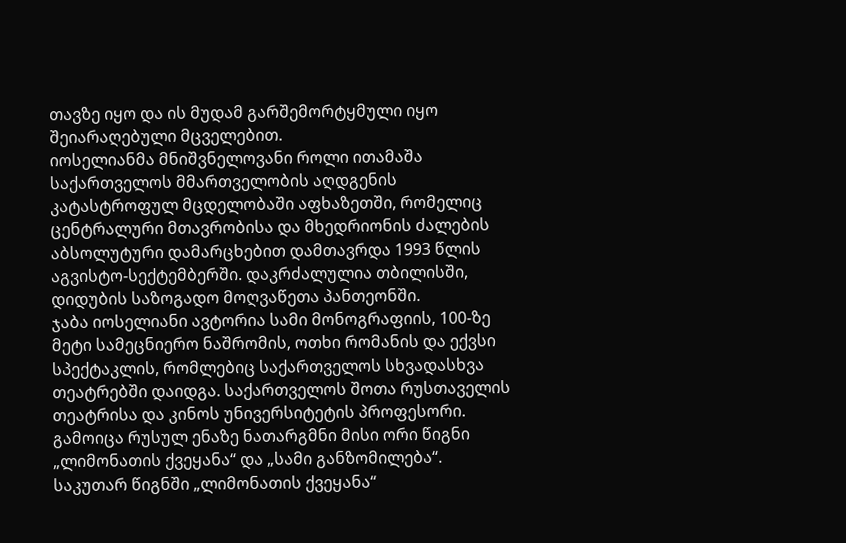თავზე იყო და ის მუდამ გარშემორტყმული იყო შეიარაღებული მცველებით.
იოსელიანმა მნიშვნელოვანი როლი ითამაშა საქართველოს მმართველობის აღდგენის კატასტროფულ მცდელობაში აფხაზეთში, რომელიც ცენტრალური მთავრობისა და მხედრიონის ძალების აბსოლუტური დამარცხებით დამთავრდა 1993 წლის აგვისტო-სექტემბერში. დაკრძალულია თბილისში, დიდუბის საზოგადო მოღვაწეთა პანთეონში.
ჯაბა იოსელიანი ავტორია სამი მონოგრაფიის, 100-ზე მეტი სამეცნიერო ნაშრომის, ოთხი რომანის და ექვსი სპექტაკლის, რომლებიც საქართველოს სხვადასხვა თეატრებში დაიდგა. საქართველოს შოთა რუსთაველის თეატრისა და კინოს უნივერსიტეტის პროფესორი. გამოიცა რუსულ ენაზე ნათარგმნი მისი ორი წიგნი „ლიმონათის ქვეყანა“ და „სამი განზომილება“. საკუთარ წიგნში „ლიმონათის ქვეყანა“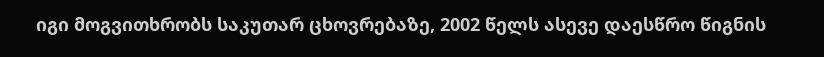იგი მოგვითხრობს საკუთარ ცხოვრებაზე, 2002 წელს ასევე დაესწრო წიგნის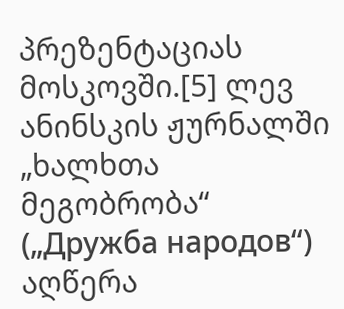პრეზენტაციას მოსკოვში.[5] ლევ ანინსკის ჟურნალში „ხალხთა მეგობრობა“ („Дружба народов“) აღწერა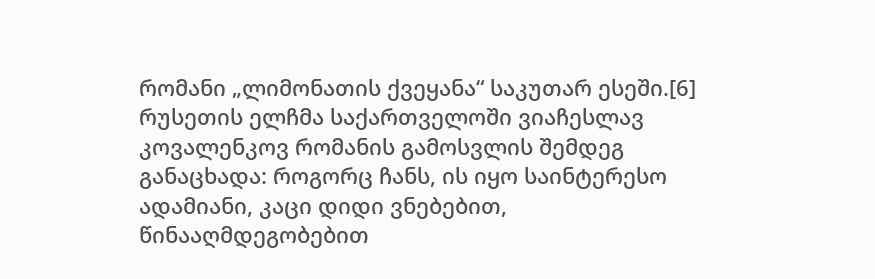რომანი „ლიმონათის ქვეყანა“ საკუთარ ესეში.[6] რუსეთის ელჩმა საქართველოში ვიაჩესლავ კოვალენკოვ რომანის გამოსვლის შემდეგ განაცხადა: როგორც ჩანს, ის იყო საინტერესო ადამიანი, კაცი დიდი ვნებებით, წინააღმდეგობებით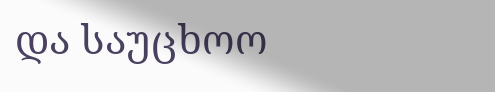და საუცხოო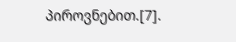პიროვნებით.[7].